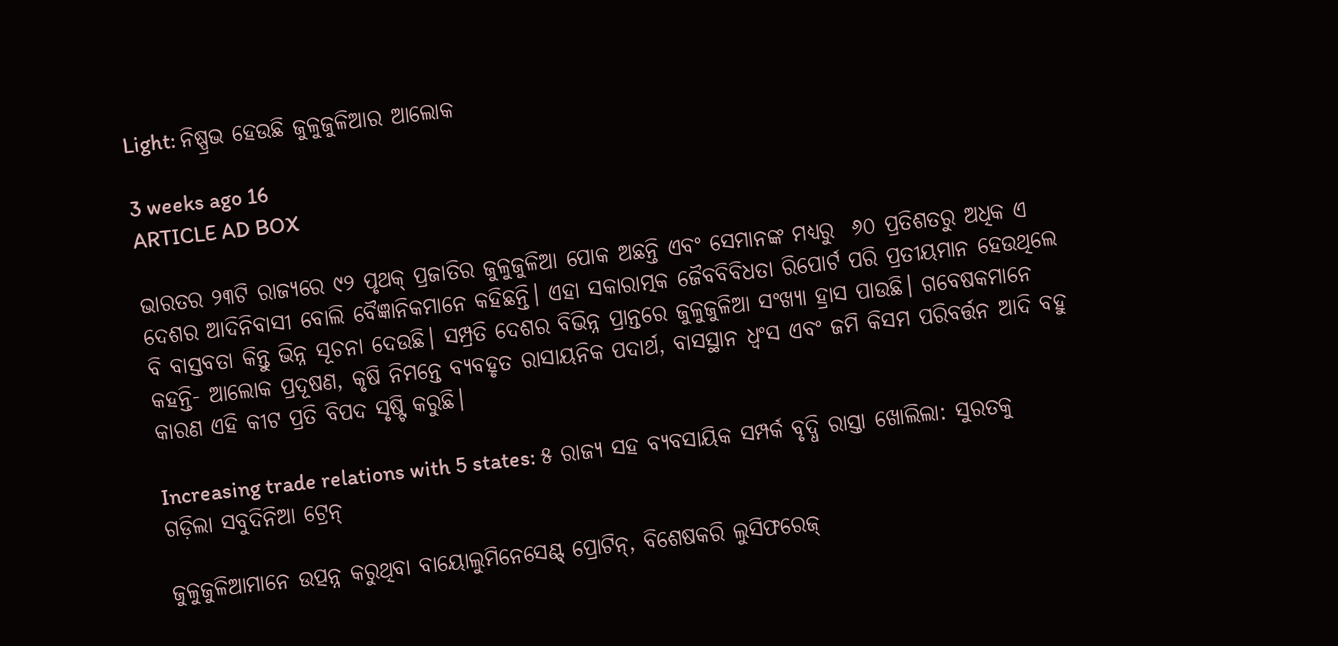Light: ନିଷ୍ପ୍ରଭ ହେଉଛି ଜୁଳୁଜୁଳିଆର ଆଲୋକ

3 weeks ago 16
ARTICLE AD BOX

ଭାରତର ୨୩ଟି ରାଜ୍ୟରେ ୯୨ ପୃଥକ୍‌ ପ୍ରଜାତିର ଜୁଳୁଜୁଳିଆ ପୋକ ଅଛନ୍ତି ଏବଂ ସେମାନଙ୍କ ମଧ୍ୟରୁ  ୬୦ ପ୍ରତିଶତରୁ ଅଧିକ ଏ ଦେଶର ଆଦିନିବାସୀ ବୋଲି ବୈଜ୍ଞାନିକମାନେ କହିଛନ୍ତି। ଏହା ସକାରାତ୍ମକ ଜୈବବିବିଧତା ରିପୋର୍ଟ ପରି ପ୍ରତୀୟମାନ ହେଉଥିଲେ ବି ବାସ୍ତବତା କିନ୍ତୁ ଭିନ୍ନ ସୂଚନା ଦେଉଛି। ସମ୍ପ୍ରତି ଦେଶର ବିଭିନ୍ନ ପ୍ରାନ୍ତରେ ଜୁଳୁଜୁଳିଆ ସଂଖ୍ୟା ହ୍ରାସ ପାଉଛି। ଗବେଷକମାନେ କହନ୍ତି- ଆଲୋକ ପ୍ରଦୂଷଣ, କୃଷି ନିମନ୍ତେ ବ୍ୟବହୃତ ରାସାୟନିକ ପଦାର୍ଥ, ବାସସ୍ଥାନ ଧ୍ବଂସ ଏବଂ ଜମି କିସମ ପରିବର୍ତ୍ତନ ଆଦି ବହୁ କାରଣ ଏହି କୀଟ ପ୍ରତି ବିପଦ ସୃଷ୍ଟି କରୁଛି।

Increasing trade relations with 5 states: ୫ ରାଜ୍ୟ ସହ ବ୍ୟବସାୟିକ ସମ୍ପର୍କ ବୃଦ୍ଧି ରାସ୍ତା ଖୋଲିଲା: ସୁରତକୁ ଗଡ଼ିଲା ସବୁଦିନିଆ ଟ୍ରେନ୍‌

ଜୁଳୁଜୁଳିଆମାନେ ଉତ୍ପନ୍ନ କରୁଥିବା ବାୟୋଲୁମିନେସେଣ୍ଟ୍‌ ପ୍ରୋଟିନ୍‌, ବିଶେଷକରି ଲୁସିଫରେଜ୍‌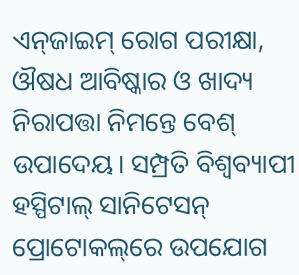ଏନ୍‌ଜାଇମ୍‌ ରୋଗ ପରୀକ୍ଷା, ଔଷଧ ଆବିଷ୍କାର ଓ ଖାଦ୍ୟ ନିରାପତ୍ତା ନିମନ୍ତେ ବେଶ୍‌ ଉପାଦେୟ। ସମ୍ପ୍ରତି ବିଶ୍ବବ୍ୟାପୀ ହସ୍ପିଟାଲ୍‌ ସାନିଟେସନ୍‌ ପ୍ରୋଟୋକଲ୍‌ରେ ଉପଯୋଗ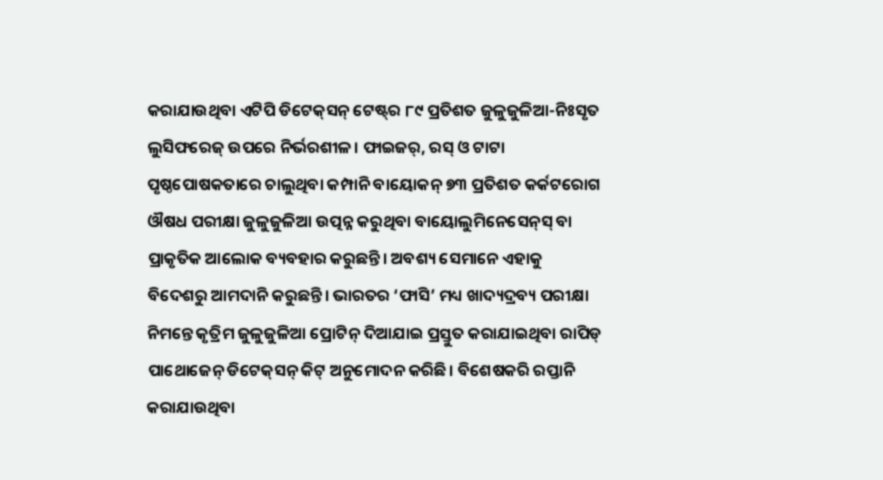କରାଯାଉଥିବା ଏଟିପି ଡିଟେକ୍‌ସନ୍‌ ଟେଷ୍ଟ୍‌ର ୮୯ ପ୍ରତିଶତ ଜୁଳୁଜୁଳିଆ-ନିଃସୃତ ଲୁସିଫରେଜ୍‌ ଉପରେ ନିର୍ଭରଶୀଳ। ଫାଇଜର୍‌, ରସ୍‌ ଓ ଟାଟା ପୃଷ୍ଠପୋଷକତାରେ ଚାଲୁଥିବା କମ୍ପାନି ବାୟୋକନ୍‌ ୭୩ ପ୍ରତିଶତ କର୍କଟରୋଗ ଔଷଧ ପରୀକ୍ଷା ଜୁଳୁଜୁଳିଆ ଉତ୍ପନ୍ନ କରୁଥିବା ବାୟୋଲୁମିନେସେନ୍‌ସ୍‌ ବା ପ୍ରାକୃତିକ ଆଲୋକ ବ୍ୟବହାର କରୁଛନ୍ତି। ଅବଶ୍ୟ ସେମାନେ ଏହାକୁ ବିଦେଶରୁ ଆମଦାନି କରୁଛନ୍ତି। ଭାରତର ‘ଫାସି’ ମଧ୍ୟ ଖାଦ୍ୟଦ୍ରବ୍ୟ ପରୀକ୍ଷା ନିମନ୍ତେ କୃତ୍ରିମ ଜୁଳୁଜୁଳିଆ ପ୍ରୋଟିନ୍‌ ଦିଆଯାଇ ପ୍ରସ୍ତୁତ କରାଯାଇଥିବା ରାପିଡ୍‌ ପାଥୋଜେନ୍‌ ଡିଟେକ୍‌ସନ୍‌ କିଟ୍‌ ଅନୁମୋଦନ କରିଛି। ବିଶେଷକରି ରପ୍ତାନି କରାଯାଉଥିବା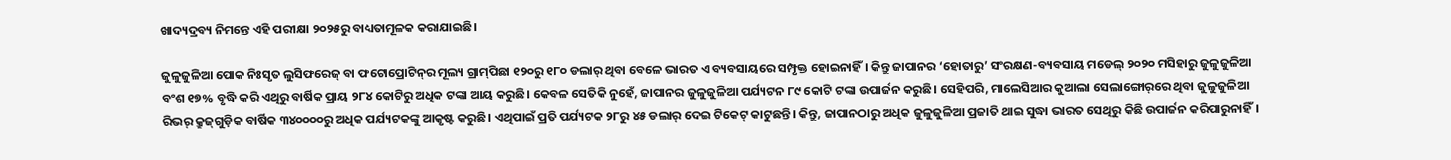ଖାଦ୍ୟଦ୍ରବ୍ୟ ନିମନ୍ତେ ଏହି ପରୀକ୍ଷା ୨୦୨୫ରୁ ବାଧ୍ୟତାମୂଳକ କରାଯାଇଛି।

ଜୁଳୁଜୁଳିଆ ପୋକ ନିଃସୃତ ଲୁସିଫରେଜ୍‌ ବା ଫଟୋପ୍ରୋଟିନ୍‌ର ମୂଲ୍ୟ ଗ୍ରାମ୍‌ପିଛା ୧୨୦ରୁ ୧୮୦ ଡଲାର୍‌ ଥିବା ବେଳେ ଭାରତ ଏ ବ୍ୟବସାୟରେ ସମ୍ପୃକ୍ତ ହୋଇନାହିଁ। କିନ୍ତୁ ଜାପାନର ‘ହୋତାରୁ’ ସଂରକ୍ଷଣ-ବ୍ୟବସାୟ ମଡେଲ୍‌ ୨୦୨୦ ମସିହାରୁ ଜୁଳୁଜୁଳିଆ ବଂଶ ୧୭% ବୃଦ୍ଧି କରି ଏଥିରୁ ବାର୍ଷିକ ପ୍ରାୟ ୨୮୪ କୋଟିରୁ ଅଧିକ ଟଙ୍କା ଆୟ କରୁଛି। କେବଳ ସେତିକି ନୁହେଁ, ଜାପାନର ଜୁଳୁଜୁଳିଆ ପର୍ଯ୍ୟଟନ ୮୯ କୋଟି ଟଙ୍କା ଉପାର୍ଜନ କରୁଛି। ସେହିପରି, ମାଲେସିଆର କୁଆଲା ସେଲାଙ୍ଗୋର୍‌ରେ ଥିବା ଜୁଳୁଜୁଳିଆ ରିଭର୍‌ କ୍ରୁଜ୍‌ଗୁଡ଼ିକ ବାର୍ଷିକ ୩୪୦୦୦୦ରୁ ଅଧିକ ପର୍ଯ୍ୟଟକଙ୍କୁ ଆକୃ‌ଷ୍ଟ କରୁଛି। ଏଥିପାଇଁ ପ୍ରତି ପର୍ଯ୍ୟଟକ ୨୮ରୁ ୪୫ ଡଲାର୍‌ ଦେଇ ଟିକେଟ୍‌ କାଟୁଛନ୍ତି। କିନ୍ତୁ, ଜାପାନଠାରୁ ଅଧିକ ଜୁଳୁଜୁଳିଆ ପ୍ରଜାତି ଥାଇ ସୁଦ୍ଧା ଭାରତ ସେଥିରୁ କିଛି ଉପାର୍ଜନ କରିପାରୁନାହିଁ।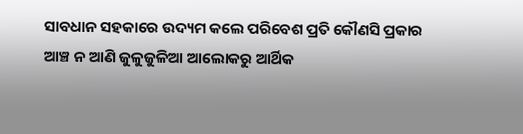ସାବଧାନ ସହକାରେ ଉଦ୍ୟମ କଲେ ପରିବେଶ ପ୍ରତି କୌଣସି ପ୍ରକାର ଆଞ୍ଚ ନ ଆଣି ଜୁଳୁଜୁଳିଆ ଆଲୋକରୁ ଆର୍ଥିକ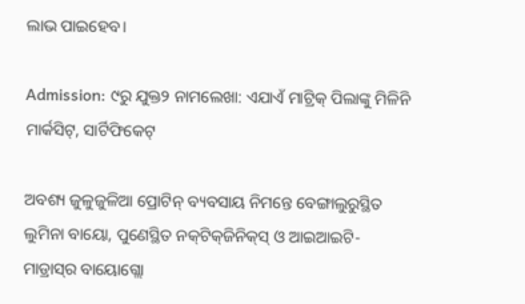ଲାଭ ପାଇହେବ।

Admission: ୯ରୁ ଯୁକ୍ତ୨ ନାମଲେଖା: ଏଯାଏଁ ମାଟ୍ରିକ୍‌ ପିଲାଙ୍କୁ ମିଳିନି ମାର୍କସିଟ୍‌, ସାର୍ଟିଫିକେଟ୍‌

ଅବଶ୍ୟ ଜୁଳୁଜୁଳିଆ ପ୍ରୋଟିନ୍‌ ବ୍ୟବସାୟ ନିମନ୍ତେ ବେଙ୍ଗାଲୁରୁସ୍ଥିତ ଲୁମିନା ବାୟୋ, ପୁଣେସ୍ଥିତ ନକ୍‌ଟିକ୍‌ଜିନିକ୍‌ସ୍‌ ଓ ଆଇଆଇଟି- ମାଡ୍ରାସ୍‌ର ବାୟୋଗ୍ଲୋ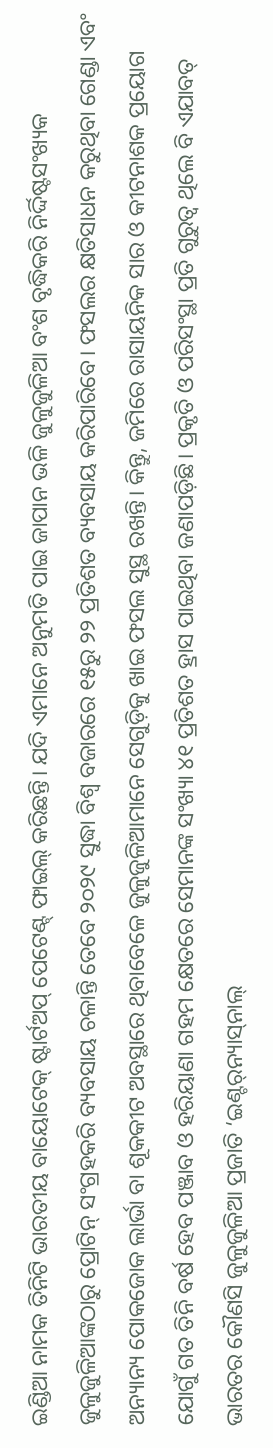ଇଣ୍ଡିଆ ନାମକ ତିନିଟି ଭାରତୀୟ ବାୟୋଟେକ୍‌ ଷ୍ଟାର୍ଟଅପ୍‌ ପେଟେଣ୍ଟ୍‌ ଫାଇଲ୍‌ କରିଛନ୍ତି। ଯଦି ଏମାନେ ଅନୁମତି ପାଇ ଜାପାନ ଭଳି ଜୁଳୁଜୁଳିଆ ବଂଶ ବୃଦ୍ଧିକରି ନିର୍ଦ୍ଦିଷ୍ଟସଂଖ୍ୟକ ଜୁଳୁଜୁଳିଆଙ୍କଠାରୁ ପ୍ରୋଟିନ୍‌ ସଂଗ୍ରହକରି ବ୍ୟବସାୟ ଚଳାନ୍ତି ତେବେ ୨୦୨୯ ସୁଦ୍ଧା ବିଶ୍ବ ବଜାରରେ ୧୫ରୁ ୨୨ ପ୍ରତିଶତ ବ୍ୟବସାୟ କରିପାରିବେ। ଫସଲର କ୍ଷତିସାଧନ କରୁଥିବା ଗେଣ୍ଡା ଏବଂ ଅନ୍ୟାନ୍ୟ ପୋକଜୋକ ଲାର୍ଭା ବା ଶୂକକୀଟ ଅବସ୍ଥାରେ ଥିବାବେଳେ ଜୁଳୁଜୁଳିଆମାନେ ସେଗୁଡ଼ିକୁ ଖାଇ ଫସଲ ସୁସ୍ଥ ରଖନ୍ତି। କିନ୍ତୁ, ଜମିରେ ରାସାୟନିକ ସାର ଓ କୀଟନାଶକ ପ୍ରୟୋଗ ଯୋଗୁଁ ଗତ ତିନି ବର୍ଷ ହେବ ପଞ୍ଜାବ ଓ ହରିୟାଣା ଗହମ କ୍ଷେତରେ ସେମାନଙ୍କ ସଂଖ୍ୟା ୪୧ ପ୍ରତିଶତ ହ୍ରାସ ପାଇଥିବା ଜଣାପଡ଼ିଛି। ପ୍ରକୃତି ଓ ପରିସଂସ୍ଥା ପ୍ରତି ଗୁରୁତ୍ବ ଥିଲେ ବି ଏଯାବତ୍‌ ଭାରତର କୌଣସି ଜୁଳୁଜୁଳିଆ ପ୍ରଜାତି ‘ଇଣ୍ଟର୍‌ନ୍ୟାସ୍‌ନାଲ୍‌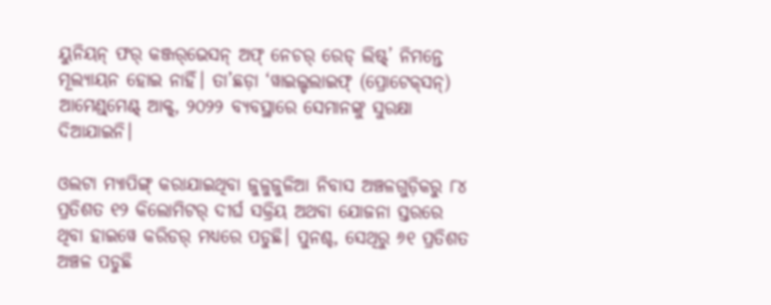ୟୁନିୟନ୍‌ ଫର୍‌ କଞ୍ଜର୍‌ଭେସନ୍‌ ଅଫ୍‌ ‌ନେଚର୍‌ ରେଡ୍‌ ଲିଷ୍ଟ୍‌’ ନିମନ୍ତେ ମୂଲ୍ୟାୟନ ହୋଇ ନାହିଁ। ତା’ଛଡ଼ା ‘ୱାଇଲ୍ଡଲାଇଫ୍‌ (ପ୍ରୋଟେକ୍‌ସନ୍‌) ଆମେଣ୍ଡ୍‌ମେଣ୍ଟ୍‌ ଆକ୍ଟ୍‌, ୨୦୨୨ ବ୍ୟବସ୍ଥାରେ ସେମାନଙ୍କୁ ସୁରକ୍ଷା ଦିଆଯାଇନି।

ଓଲଟା ମ୍ୟାପିଙ୍ଗ୍‌ କରାଯାଇଥିବା ଜୁଳୁଜୁଳିଆ ନିବାସ ଅଞ୍ଚଳଗୁଡ଼ିକରୁ ୮୪ ପ୍ରତିଶତ ୧୨ କିଲୋମିଟର୍‌ ଦୀର୍ଘ ସକ୍ରିୟ ଅଥବା ଯୋଜନା ସ୍ତରରେ ଥିବା ହାଇୱେ କରିଡର୍‌ ମଧ୍ୟରେ ପଡୁଛି। ପୁନଶ୍ଚ, ସେଥିରୁ ୬୧ ପ୍ରତିଶତ ଅଞ୍ଚଳ ପଡୁଛି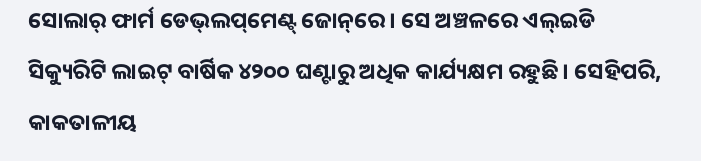ସୋଲାର୍‌ ଫାର୍ମ ଡେଭ୍‌ଲପ୍‌ମେଣ୍ଟ୍‌ ଜୋନ୍‌ରେ। ସେ ଅଞ୍ଚଳରେ ଏଲ୍‌ଇଡି ସିକ୍ୟୁରିଟି ଲାଇଟ୍‌ ବାର୍ଷିକ ୪୨୦୦ ଘଣ୍ଟାରୁ ଅଧିକ କାର୍ଯ୍ୟକ୍ଷମ ରହୁଛି। ସେହିପରି, କାକତାଳୀୟ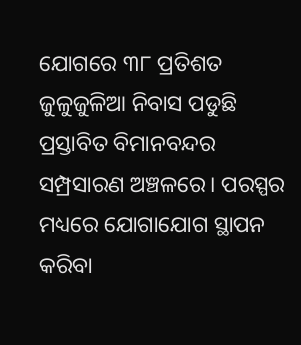ଯୋଗରେ ୩୮ ପ୍ରତିଶତ ଜୁଳୁଜୁଳିଆ ନିବାସ ପଡୁଛି ପ୍ରସ୍ତାବିତ ବିମାନବନ୍ଦର ସମ୍ପ୍ରସାରଣ ଅଞ୍ଚଳରେ। ପରସ୍ପର ମଧ୍ୟରେ ଯୋଗାଯୋଗ ସ୍ଥାପନ କରିବା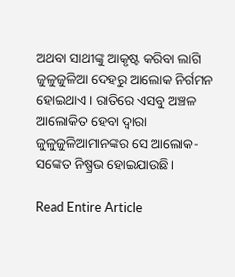ଅଥବା ସାଥୀଙ୍କୁ ଆକୃଷ୍ଟ କରିବା ଲାଗି ଜୁଳୁଜୁଳିଆ ଦେହରୁ ଆଲୋକ ନିର୍ଗମନ ହୋଇଥାଏ। ରାତିରେ ଏସବୁ ଅଞ୍ଚଳ ଆଲୋକିତ ହେବା ଦ୍ବାରା ଜୁଳୁଜୁଳିଆମାନଙ୍କର ସେ ଆଲୋକ-ସଙ୍କେତ ନିଷ୍ପ୍ରଭ ହୋଇଯାଉଛି।

Read Entire Article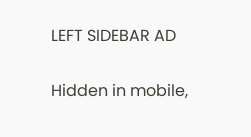LEFT SIDEBAR AD

Hidden in mobile,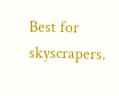Best for skyscrapers.